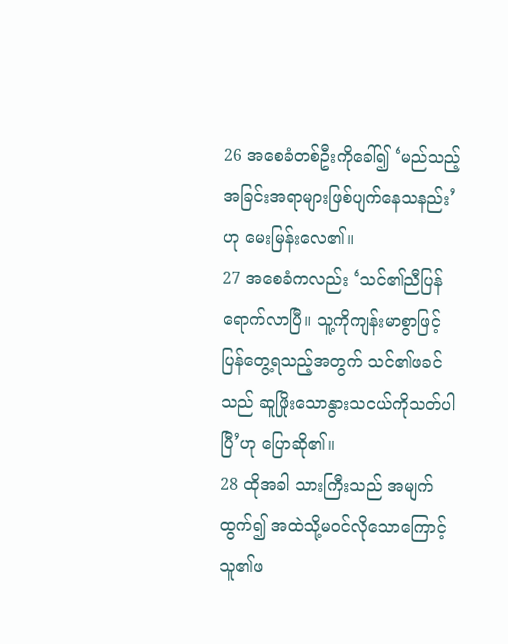26 အစေခံတစ်ဦးကိုခေါ်၍ ‘မည်သည့်အခြင်းအရာများဖြစ်ပျက်နေသနည်း’ဟု မေးမြန်းလေ၏။
27 အစေခံကလည်း ‘သင်၏ညီပြန်ရောက်လာပြီ။ သူ့ကိုကျန်းမာစွာဖြင့် ပြန်တွေ့ရသည့်အတွက် သင်၏ဖခင်သည် ဆူဖြိုးသောနွားသငယ်ကိုသတ်ပါပြီ’ဟု ပြောဆို၏။
28 ထိုအခါ သားကြီးသည် အမျက်ထွက်၍ အထဲသို့မဝင်လိုသောကြောင့် သူ၏ဖ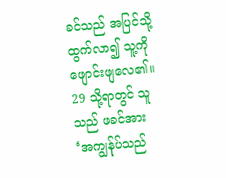ခင်သည် အပြင်သို့ထွက်လာ၍ သူ့ကိုဖျောင်းဖျလေ၏။
29 သို့ရာတွင် သူသည် ဖခင်အား ‘အကျွန်ုပ်သည်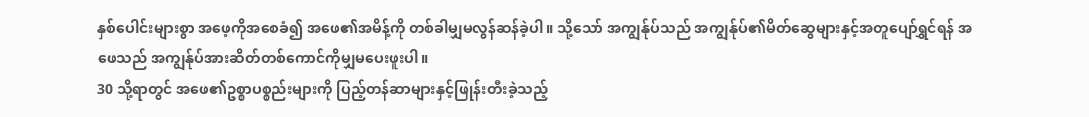နှစ်ပေါင်းများစွာ အဖေ့ကိုအစေခံ၍ အဖေ၏အမိန့်ကို တစ်ခါမျှမလွန်ဆန်ခဲ့ပါ။ သို့သော် အကျွန်ုပ်သည် အကျွန်ုပ်၏မိတ်ဆွေများနှင့်အတူပျော်ရွှင်ရန် အဖေသည် အကျွန်ုပ်အားဆိတ်တစ်ကောင်ကိုမျှမပေးဖူးပါ။
30 သို့ရာတွင် အဖေ၏ဥစ္စာပစ္စည်းများကို ပြည့်တန်ဆာများနှင့်ဖြုန်းတီးခဲ့သည့်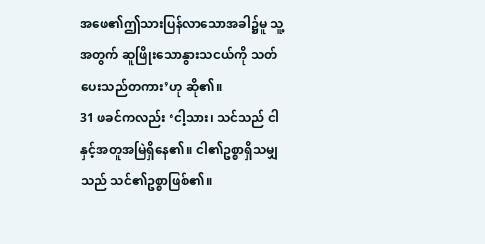အဖေ၏ဤသားပြန်လာသောအခါ၌မူ သူ့အတွက် ဆူဖြိုးသောနွားသငယ်ကို သတ်ပေးသည်တကား’ဟု ဆို၏။
31 ဖခင်ကလည်း ‘ငါ့သား၊ သင်သည် ငါနှင့်အတူအမြဲရှိနေ၏။ ငါ၏ဥစ္စာရှိသမျှသည် သင်၏ဥစ္စာဖြစ်၏။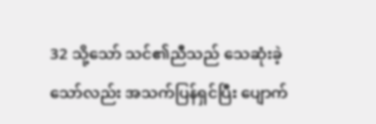32 သို့သော် သင်၏ညီသည် သေဆုံးခဲ့သော်လည်း အသက်ပြန်ရှင်ပြီး ပျောက်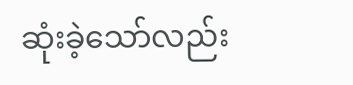ဆုံးခဲ့သော်လည်း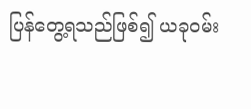ပြန်တွေ့ရသည်ဖြစ်၍ ယခုဝမ်း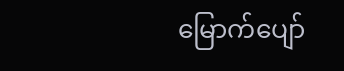မြောက်ပျော်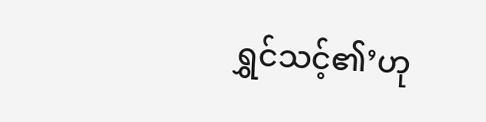ရွှင်သင့်၏’ဟု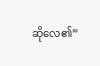ဆိုလေ၏”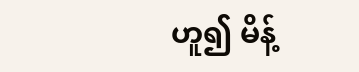ဟူ၍ မိန့်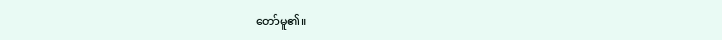တော်မူ၏။